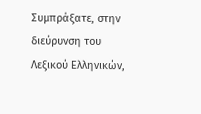Συμπράξατε, στην διεύρυνση του Λεξικού Ελληνικών,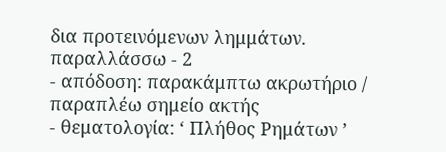δια προτεινόμενων λημμάτων.
παραλλάσσω - 2
- απόδοση: παρακάμπτω ακρωτήριο / παραπλέω σημείο ακτής
- θεματολογία: ‘ Πλήθος Ρημάτων ’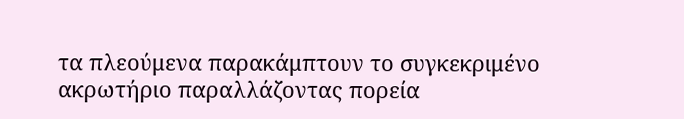τα πλεούμενα παρακάμπτουν το συγκεκριμένο ακρωτήριο παραλλάζοντας πορεία